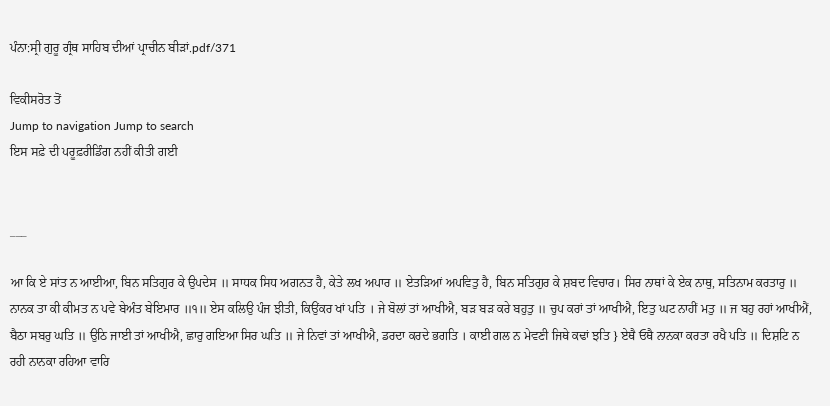ਪੰਨਾ:ਸ੍ਰੀ ਗੁਰੂ ਗ੍ਰੰਥ ਸਾਹਿਬ ਦੀਆਂ ਪ੍ਰਾਚੀਨ ਬੀੜਾਂ.pdf/371

ਵਿਕੀਸਰੋਤ ਤੋਂ
Jump to navigation Jump to search
ਇਸ ਸਫ਼ੇ ਦੀ ਪਰੂਫ਼ਰੀਡਿੰਗ ਨਹੀਂ ਕੀਤੀ ਗਈ


___

ਆ ਕਿ ਏ ਸਾਂਤ ਨ ਆਈਆ, ਬਿਨ ਸਤਿਗੁਰ ਕੇ ਉਪਦੇਸ ॥ ਸਾਧਕ ਸਿਧ ਅਗਨਤ ਹੈ, ਕੇਤੇ ਲਖ ਅਪਾਰ ॥ ਏਤੜਿਆਂ ਅਪਵਿਤੁ ਹੈ, ਬਿਨ ਸਤਿਗੁਰ ਕੇ ਸ਼ਬਦ ਵਿਚਾਰ। ਸਿਰ ਨਾਥਾਂ ਕੇ ਏਕ ਨਾਥੁ, ਸਤਿਨਾਮ ਕਰਤਾਰੁ ॥ ਨਾਨਕ ਤਾ ਕੀ ਕੀਮਤ ਨ ਪਵੇ ਬੇਅੰਤ ਬੇਇਮਾਰ ॥੧॥ ਏਸ ਕਲਿਉ ਪੰਜ ਝੀਤੀ, ਕਿਉਂਕਰ ਖਾਂ ਪਤਿ । ਜੇ ਬੋਲਾਂ ਤਾਂ ਆਖੀਐ, ਬੜ ਬੜ ਕਰੇ ਬਹੁਤੁ ॥ ਚੁਪ ਕਰਾਂ ਤਾਂ ਆਖੀਐ, ਇਤੁ ਘਟ ਨਾਹੀਂ ਮਤੁ ॥ ਜ ਬਹੁ ਰਹਾਂ ਆਖੀਐਂ, ਬੈਠਾ ਸਬਰੁ ਘਤਿ ॥ ਉਠਿ ਜਾਈ ਤਾਂ ਆਖੀਐ, ਛਾਰੁ ਗਇਆ ਸਿਰ ਘਤਿ ॥ ਜੇ ਨਿਵਾਂ ਤਾਂ ਆਖੀਐ, ਡਰਦਾ ਕਰਦੇ ਭਗਤਿ । ਕਾਈ ਗਲ ਨ ਮੇਵਣੀ ਜਿਥੇ ਕਢਾਂ ਝਤਿ } ਏਥੈ ਓਥੈ ਨਾਨਕਾ ਕਰਤਾ ਰਖੈ ਪਤਿ ॥ ਦਿਸ਼ਟਿ ਨ ਰਹੀ ਨਾਨਕਾ ਰਹਿਆ ਵਾਰਿ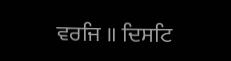ਵਰਜਿ ॥ ਦਿਸਟਿ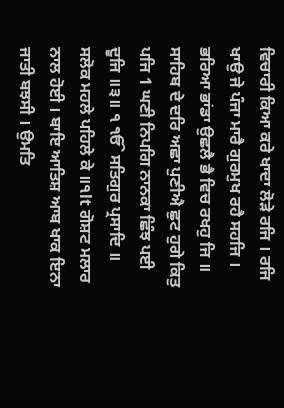ਵਿਚਾਰੀ ਕਿਆ ਕਰੇ ਖਾਦਾ ਲੋੜੇ ਰਜਿ । ਰਜਿ ਖਾਉ ਜੇ ਪੰਜਾ ਮਾਰੈ ਗੁਰਮੁਖ ਰਹੈ ਸਹਜਿ । ਭਰਿਆ ਭਾਂਡਾ ਉਛਲੈ ਭੈ ਵਿਚ ਰਖਹੁ ਜਿ ॥ ਸਾਹਿਬ ਦੇ ਦਰਿ ਅਛਾ ਪੁਣੀਐ ਛੁਟ ਹੁਗੇ ਕਿਤੁ ਪਜਿ 1 ਘਣੀ ਨਿਪਗਿ ਨਾਨਕਾ ਛਿੰਝ ਪਈ ਦੂਜਿ ॥੩॥ ੧ ੴ ਸਤਿਗੁਰ ਪ੍ਰਸਾਦਿ ॥ ਸਲੋਕ ਮਹਲੇ ਪਹਿਲੇ ਕੇ ॥੧lt ਗੋਸ਼ਟ ਮਲਾਰ ਨਾਲ ਹੋਈ । ਬਾਇ ਆਤਿਸ਼ ਆਬ ਖਾਕ ਇਨਾ ਜਾਤੀ ਬਝਸੀ । ਉਮਤਿ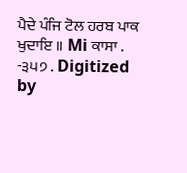ਪੈਦੇ ਪੰਜਿ ਟੋਲ ਹਰਬ ਪਾਕ ਖੁਦਾਇ ॥ Mi ਕਾਸਾ . -੩੫੭ . Digitized by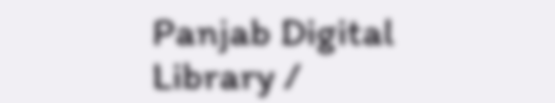Panjab Digital Library /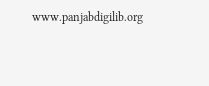www.panjabdigilib.org